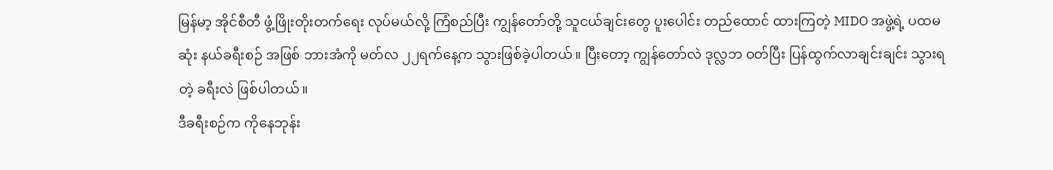မြန်မာ့ အိုင်စီတီ ဖွံ့ဖြိုးတိုးတက်ရေး လုပ်မယ်လို့ ကြံစည်ပြီး ကျွန်တော်တို့ သူငယ်ချင်းတွေ ပူးပေါင်း တည်ထောင် ထားကြတဲ့ MIDO အဖွဲ့ရဲ့ ပထမဆုံး နယ်ခရီးစဉ် အဖြစ် ဘားအံကို မတ်လ ၂၂ရက်နေ့က သွားဖြစ်ခဲ့ပါတယ်။ ပြီးတော့ ကျွန်တော်လဲ ဒုလ္လဘ ဝတ်ပြီး ပြန်ထွက်လာချင်းချင်း သွားရတဲ့ ခရီးလဲ ဖြစ်ပါတယ်။
ဒီခရီးစဉ်က ကိုနေဘုန်း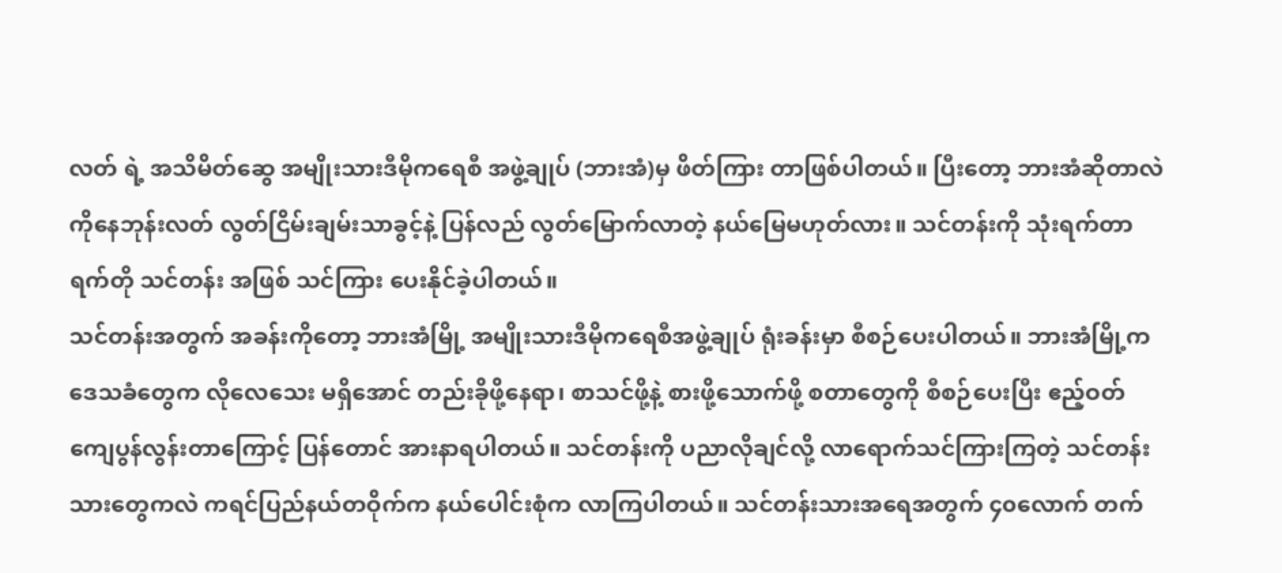လတ် ရဲ့ အသိမိတ်ဆွေ အမျိုးသားဒီမိုကရေစီ အဖွဲ့ချုပ် (ဘားအံ)မှ ဖိတ်ကြား တာဖြစ်ပါတယ်။ ပြီးတော့ ဘားအံဆိုတာလဲ ကိုနေဘုန်းလတ် လွတ်ငြိမ်းချမ်းသာခွင့်နဲ့ ပြန်လည် လွတ်မြောက်လာတဲ့ နယ်မြေမဟုတ်လား။ သင်တန်းကို သုံးရက်တာ ရက်တို သင်တန်း အဖြစ် သင်ကြား ပေးနိုင်ခဲ့ပါတယ်။
သင်တန်းအတွက် အခန်းကိုတော့ ဘားအံမြို့ အမျိုးသားဒီမိုကရေစီအဖွဲ့ချုပ် ရုံးခန်းမှာ စီစဉ်ပေးပါတယ်။ ဘားအံမြို့က ဒေသခံတွေက လိုလေသေး မရှိအောင် တည်းခိုဖို့နေရာ၊ စာသင်ဖို့နဲ့ စားဖို့သောက်ဖို့ စတာတွေကို စီစဉ်ပေးပြီး ဧည့်ဝတ်ကျေပွန်လွန်းတာကြောင့် ပြန်တောင် အားနာရပါတယ်။ သင်တန်းကို ပညာလိုချင်လို့ လာရောက်သင်ကြားကြတဲ့ သင်တန်းသားတွေကလဲ ကရင်ပြည်နယ်တဝိုက်က နယ်ပေါင်းစုံက လာကြပါတယ်။ သင်တန်းသားအရေအတွက် ၄၀လောက် တက်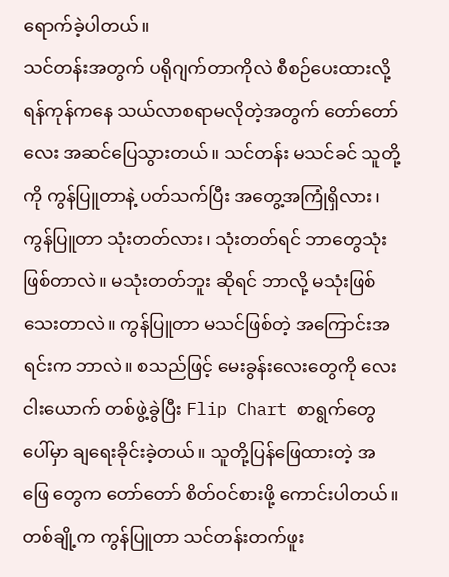ရောက်ခဲ့ပါတယ်။
သင်တန်းအတွက် ပရိုဂျက်တာကိုလဲ စီစဉ်ပေးထားလို့ ရန်ကုန်ကနေ သယ်လာစရာမလိုတဲ့အတွက် တော်တော်လေး အဆင်ပြေသွားတယ်။ သင်တန်း မသင်ခင် သူတို့ကို ကွန်ပြူတာနဲ့ ပတ်သက်ပြီး အတွေ့အကြုံရှိလား၊ ကွန်ပြူတာ သုံးတတ်လား၊ သုံးတတ်ရင် ဘာတွေသုံးဖြစ်တာလဲ။ မသုံးတတ်ဘူး ဆိုရင် ဘာလို့ မသုံးဖြစ်သေးတာလဲ။ ကွန်ပြူတာ မသင်ဖြစ်တဲ့ အကြောင်းအရင်းက ဘာလဲ။ စသည်ဖြင့် မေးခွန်းလေးတွေကို လေး ငါးယောက် တစ်ဖွဲ့ခွဲပြီး Flip Chart စာရွက်တွေပေါ်မှာ ချရေးခိုင်းခဲ့တယ်။ သူတို့ပြန်ဖြေထားတဲ့ အဖြေ တွေက တော်တော် စိတ်ဝင်စားဖို့ ကောင်းပါတယ်။ တစ်ချို့က ကွန်ပြူတာ သင်တန်းတက်ဖူး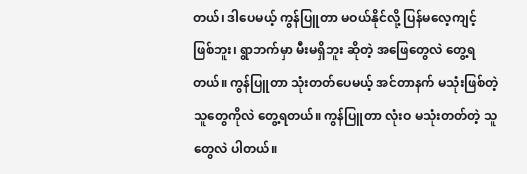တယ်၊ ဒါပေမယ့် ကွန်ပြူတာ မဝယ်နိုင်လို့ ပြန်မလေ့ကျင့် ဖြစ်ဘူး၊ ရွာဘက်မှာ မီးမရှိဘူး ဆိုတဲ့ အဖြေတွေလဲ တွေ့ရတယ်။ ကွန်ပြူတာ သုံးတတ်ပေမယ့် အင်တာနက် မသုံးဖြစ်တဲ့ သူတွေကိုလဲ တွေ့ရတယ်။ ကွန်ပြူတာ လုံးဝ မသုံးတတ်တဲ့ သူတွေလဲ ပါတယ်။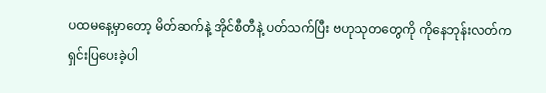ပထမနေ့မှာတော့ မိတ်ဆက်နဲ့ အိုင်စီတီနဲ့ ပတ်သက်ပြီး ဗဟုသုတတွေကို ကိုနေဘုန်းလတ်က ရှင်းပြပေးခဲ့ပါ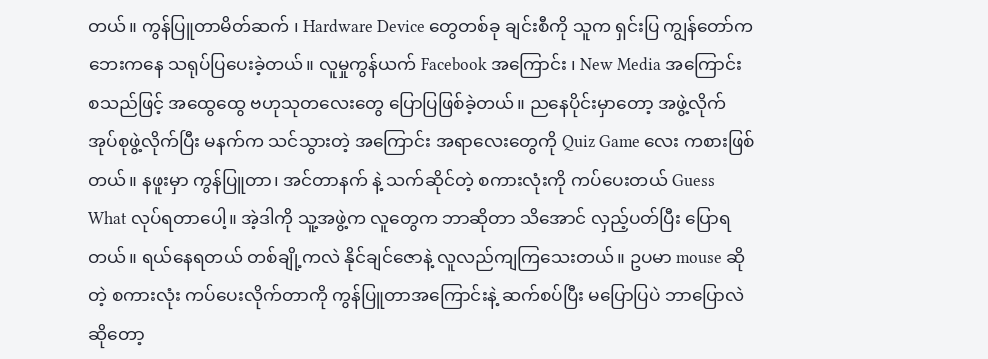တယ်။ ကွန်ပြူတာမိတ်ဆက် ၊ Hardware Device တွေတစ်ခု ချင်းစီကို သူက ရှင်းပြ ကျွန်တော်က ဘေးကနေ သရုပ်ပြပေးခဲ့တယ်။ လူမှုကွန်ယက် Facebook အကြောင်း ၊ New Media အကြောင်း စသည်ဖြင့် အထွေထွေ ဗဟုသုတလေးတွေ ပြောပြဖြစ်ခဲ့တယ်။ ညနေပိုင်းမှာတော့ အဖွဲ့လိုက် အုပ်စုဖွဲ့လိုက်ပြီး မနက်က သင်သွားတဲ့ အကြောင်း အရာလေးတွေကို Quiz Game လေး ကစားဖြစ်တယ်။ နဖူးမှာ ကွန်ပြူတာ၊ အင်တာနက် နဲ့ သက်ဆိုင်တဲ့ စကားလုံးကို ကပ်ပေးတယ် Guess What လုပ်ရတာပေါ့။ အဲ့ဒါကို သူ့အဖွဲ့က လူတွေက ဘာဆိုတာ သိအောင် လှည့်ပတ်ပြီး ပြောရတယ်။ ရယ်နေရတယ် တစ်ချို့ကလဲ နိုင်ချင်ဇောနဲ့ လူလည်ကျကြသေးတယ်။ ဥပမာ mouse ဆိုတဲ့ စကားလုံး ကပ်ပေးလိုက်တာကို ကွန်ပြူတာအကြောင်းနဲ့ ဆက်စပ်ပြီး မပြောပြပဲ ဘာပြောလဲဆိုတော့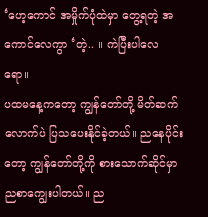‘ဟေ့ကောင် အမှိုက်ပုံထဲမှာ တွေ့ရတဲ့ အကောင်လေကွာ ‘တဲ့.. ။ ကဲပြီးပါလေရော။
ပထမနေ့ကတော့ ကျွန်တော်တို့ မိတ်ဆက်လောက်ပဲ ပြသပေးနိုင်ခဲ့တယ်။ ညနေပိုင်းတော့ ကျွန်တော်တို့ကို စားသောက်ဆိုင်မှာ ညစာကျွေးပါတယ်။ ည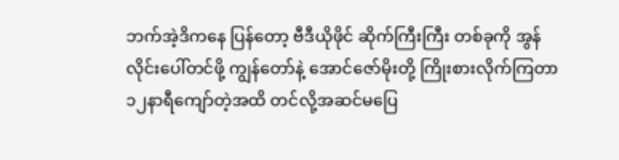ဘက်အဲ့ဒိကနေ ပြန်တော့ ဗီဒီယိုဖိုင် ဆိုက်ကြီးကြီး တစ်ခုကို အွန်လိုင်းပေါ်တင်ဖို့ ကျွန်တော်နဲ့ အောင်ဇော်မိုးတို့ ကြိုးစားလိုက်ကြတာ ၁၂နာရီကျော်တဲ့အထိ တင်လို့အဆင်မပြေ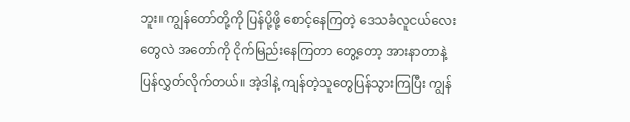ဘူး။ ကျွန်တော်တို့ကို ပြန်ပို့ဖို့ စောင့်နေကြတဲ့ ဒေသခံလူငယ်လေးတွေလဲ အတော်ကို ငိုက်မြည်းနေကြတာ တွေ့တော့ အားနာတာနဲ့ ပြန်လွှတ်လိုက်တယ်။ အဲ့ဒါနဲ့ ကျန်တဲ့သူတွေပြန်သွားကြပြီး ကျွန်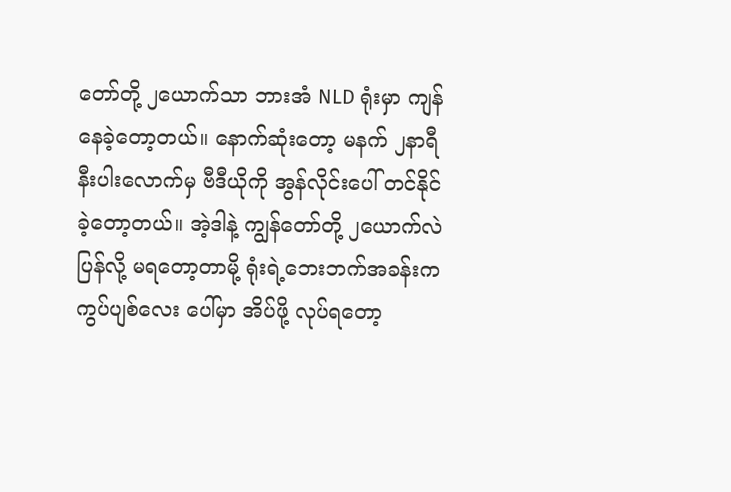တော်တို့ ၂ယောက်သာ ဘားအံ NLD ရုံးမှာ ကျန်နေခဲ့တော့တယ်။ နောက်ဆုံးတော့ မနက် ၂နာရီနီးပါးလောက်မှ ဗီဒီယိုကို အွန်လိုင်းပေါ် တင်နိုင်ခဲ့တော့တယ်။ အဲ့ဒါနဲ့ ကျွန်တော်တို့ ၂ယောက်လဲ ပြန်လို့ မရတော့တာမို့ ရုံးရဲ့ဘေးဘက်အခန်းက ကွပ်ပျစ်လေး ပေါ်မှာ အိပ်ဖို့ လုပ်ရတော့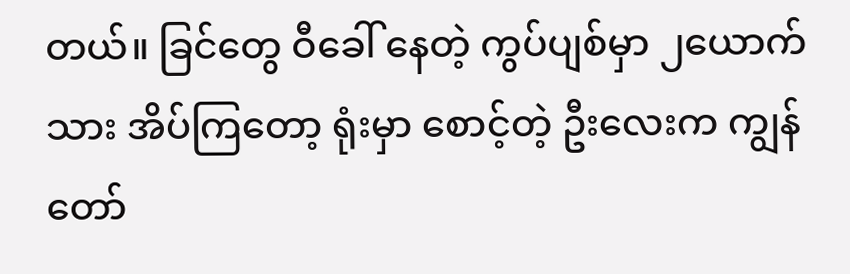တယ်။ ခြင်တွေ ဝီခေါ် နေတဲ့ ကွပ်ပျစ်မှာ ၂ယောက်သား အိပ်ကြတော့ ရုံးမှာ စောင့်တဲ့ ဦးလေးက ကျွန်တော်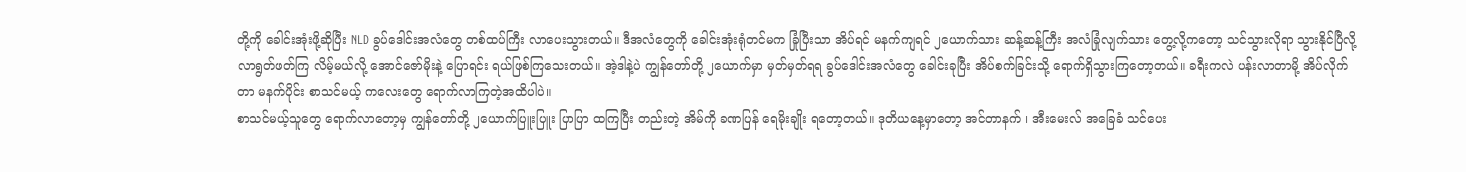တို့ကို ခေါင်းအုံးဖို့ဆိုပြီး NLD ခွပ်ဒေါင်းအလံတွေ တစ်ထပ်ကြီး လာပေးသွားတယ်။ ဒီအလံတွေကို ခေါင်းအုံးရုံတင်မက ခြုံပြီးသာ အိပ်ရင် မနက်ကျရင် ၂ယောက်သား ဆန့်ဆန့်ကြီး အလံခြုံလျက်သား တွေ့လို့ကတော့ သင်သွားလိုရာ သွားနိုင်ပြီလို့ လာရွတ်ဖတ်ကြ လိမ့်မယ်လို့ အောင်ဇော်မိုးနဲ့ ပြောရင်း ရယ်ဖြစ်ကြသေးတယ်။ အဲ့ဒါနဲ့ပဲ ကျွန်တော်တို့ ၂ယောက်မှာ မှတ်မှတ်ရရ ခွပ်ဒေါင်းအလံတွေ ခေါင်းခုပြီး အိပ်စက်ခြင်းသို့ ရောက်ရှိသွားကြတော့တယ်။ ခရီးကလဲ ပန်းလာတာမို့ အိပ်လိုက်တာ မနက်ပိုင်း စာသင်မယ့် ကလေးတွေ ရောက်လာကြတဲ့အထိပါပဲ။
စာသင်မယ့်သူတွေ ရောက်လာတော့မှ ကျွန်တော်တို့ ၂ယောက်ပြူးပြူး ပြာပြာ ထကြပြီး တည်းတဲ့ အိမ်ကို ခဏပြန် ရေမိုးချိုး ရတော့တယ်။ ဒုတိယနေ့မှာတော့ အင်တာနက် ၊ အီးမေးလ် အခြေခံ သင်ပေး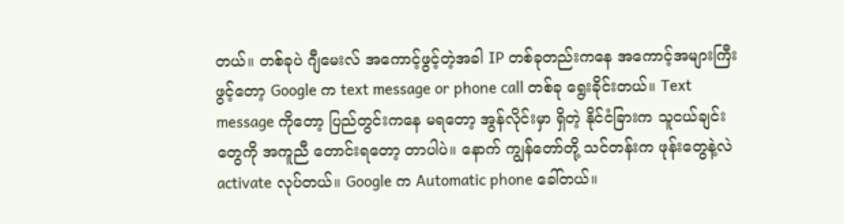တယ်။ တစ်ခုပဲ ဂျီမေးလ် အကောင့်ဖွင့်တဲ့အခါ IP တစ်ခုတည်းကနေ အကောင့်အများကြီး ဖွင့်တော့ Google က text message or phone call တစ်ခု ရွေးခိုင်းတယ်။ Text message ကိုတော့ ပြည်တွင်းကနေ မရတော့ အွန်လိုင်းမှာ ရှိတဲ့ နိုင်ငံခြားက သူငယ်ချင်းတွေကို အကူညီ တောင်းရတော့ တာပါပဲ။ နောက် ကျွန်တော်တို့ သင်တန်းက ဖုန်းတွေနဲ့လဲ activate လုပ်တယ်။ Google က Automatic phone ခေါ်တယ်။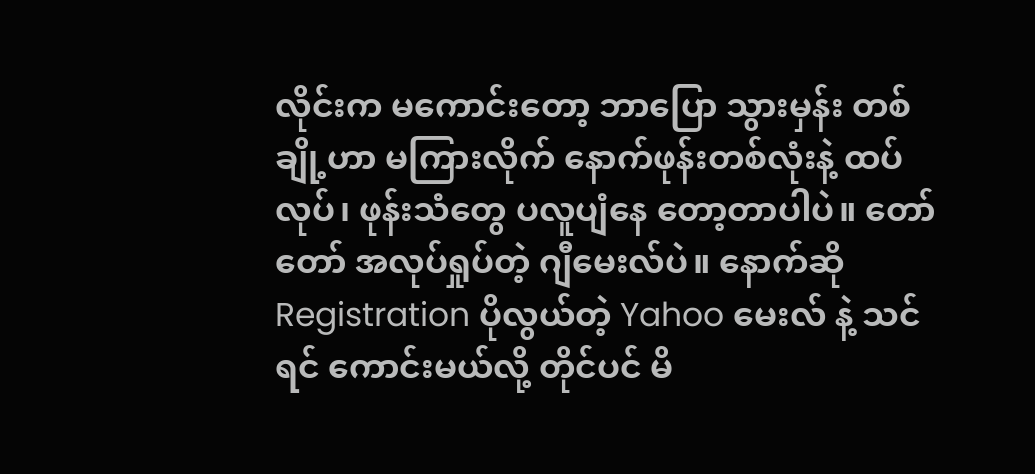လိုင်းက မကောင်းတော့ ဘာပြော သွားမှန်း တစ်ချို့ဟာ မကြားလိုက် နောက်ဖုန်းတစ်လုံးနဲ့ ထပ်လုပ်၊ ဖုန်းသံတွေ ပလူပျံနေ တော့တာပါပဲ။ တော်တော် အလုပ်ရှုပ်တဲ့ ဂျီမေးလ်ပဲ။ နောက်ဆို Registration ပိုလွယ်တဲ့ Yahoo မေးလ် နဲ့ သင်ရင် ကောင်းမယ်လို့ တိုင်ပင် မိ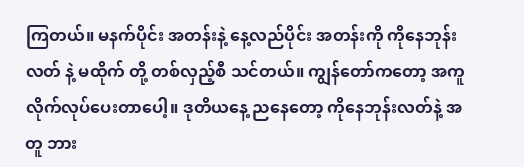ကြတယ်။ မနက်ပိုင်း အတန်းနဲ့ နေ့လည်ပိုင်း အတန်းကို ကိုနေဘုန်းလတ် နဲ့ မထိုက် တို့ တစ်လှည့်စီ သင်တယ်။ ကျွန်တော်ကတော့ အကူ လိုက်လုပ်ပေးတာပေါ့။ ဒုတိယနေ့ ညနေတော့ ကိုနေဘုန်းလတ်နဲ့ အတူ ဘား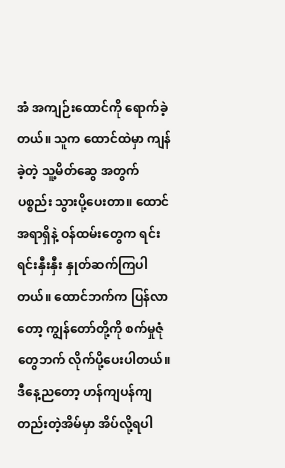အံ အကျဉ်းထောင်ကို ရောက်ခဲ့တယ်။ သူက ထောင်ထဲမှာ ကျန်ခဲ့တဲ့ သူ့မိတ်ဆွေ အတွက် ပစ္စည်း သွားပို့ပေးတာ။ ထောင်အရာရှိနဲ့ ဝန်ထမ်းတွေက ရင်းရင်းနှီးနှီး နှုတ်ဆက်ကြပါတယ်။ ထောင်ဘက်က ပြန်လာတော့ ကျွန်တော်တို့ကို စက်မှုဇုံတွေဘက် လိုက်ပို့ပေးပါတယ်။
ဒီနေ့ညတော့ ဟန်ကျပန်ကျ တည်းတဲ့အိမ်မှာ အိပ်လို့ရပါ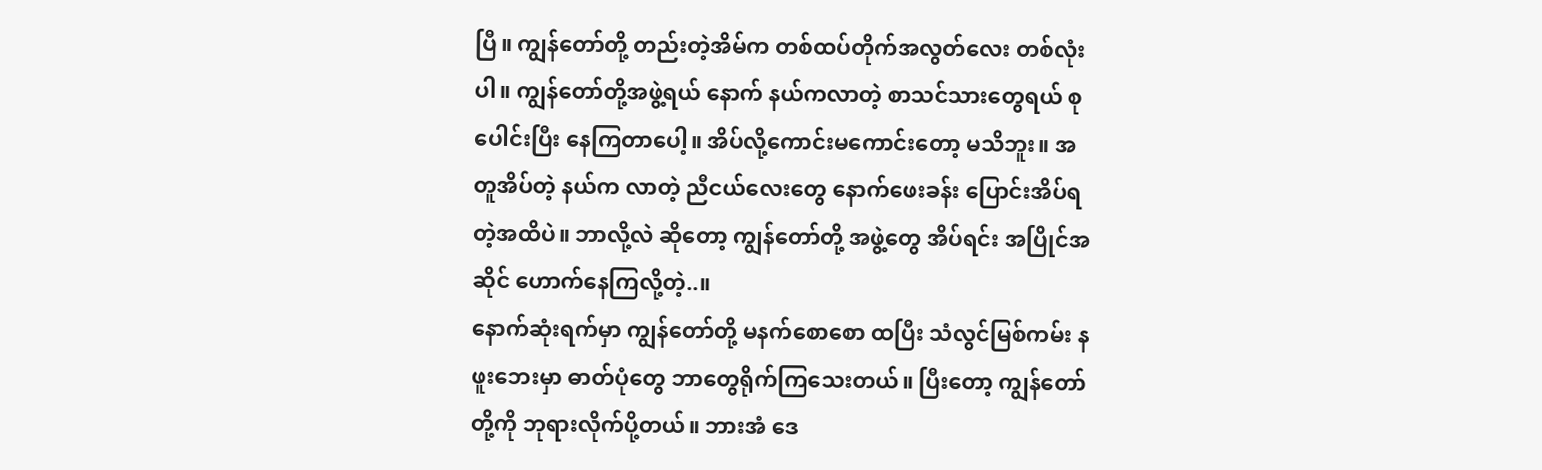ပြီ။ ကျွန်တော်တို့ တည်းတဲ့အိမ်က တစ်ထပ်တိုက်အလွတ်လေး တစ်လုံးပါ။ ကျွန်တော်တို့အဖွဲ့ရယ် နောက် နယ်ကလာတဲ့ စာသင်သားတွေရယ် စုပေါင်းပြီး နေကြတာပေါ့။ အိပ်လို့ကောင်းမကောင်းတော့ မသိဘူး။ အတူအိပ်တဲ့ နယ်က လာတဲ့ ညီငယ်လေးတွေ နောက်ဖေးခန်း ပြောင်းအိပ်ရတဲ့အထိပဲ။ ဘာလို့လဲ ဆိုတော့ ကျွန်တော်တို့ အဖွဲ့တွေ အိပ်ရင်း အပြိုင်အဆိုင် ဟောက်နေကြလို့တဲ့..။
နောက်ဆုံးရက်မှာ ကျွန်တော်တို့ မနက်စောစော ထပြီး သံလွင်မြစ်ကမ်း နဖူးဘေးမှာ ဓာတ်ပုံတွေ ဘာတွေရိုက်ကြသေးတယ်။ ပြီးတော့ ကျွန်တော်တို့ကို ဘုရားလိုက်ပို့တယ်။ ဘားအံ ဒေ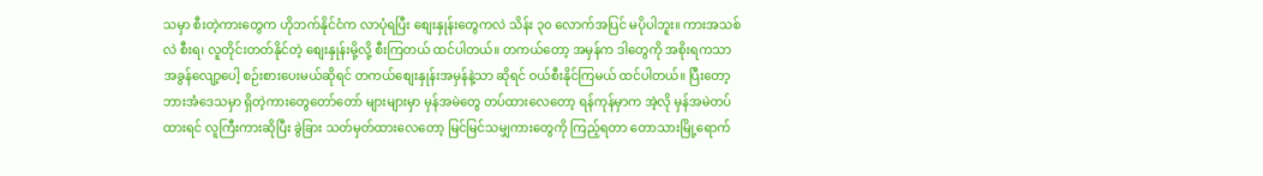သမှာ စီးတဲ့ကားတွေက ဟိုဘက်နိုင်ငံက လာပုံရပြီး စျေးနှုန်းတွေကလဲ သိန်း ၃၀ လောက်အပြင် မပိုပါဘူး။ ကားအသစ်လဲ စီးရ၊ လူတိုင်းတတ်နိုင်တဲ့ စျေးနှုန်းမို့လို့ စီးကြတယ် ထင်ပါတယ်။ တကယ်တော့ အမှန်က ဒါတွေကို အစိုးရကသာ အခွန်လျော့ပေါ့ စဉ်းစားပေးမယ်ဆိုရင် တကယ်စျေးနှုန်းအမှန်နဲ့သာ ဆိုရင် ဝယ်စီးနိုင်ကြမယ် ထင်ပါတယ်။ ပြီးတော့ ဘားအံဒေသမှာ ရှိတဲ့ကားတွေတော်တော် များများမှာ မှန်အမဲတွေ တပ်ထားလေတော့ ရန်ကုန်မှာက အဲ့လို မှန်အမဲတပ်ထားရင် လူကြီးကားဆိုပြီး ခွဲခြား သတ်မှတ်ထားလေတော့ မြင်မြင်သမျှကားတွေကို ကြည့်ရတာ တောသားမြို့ရောက်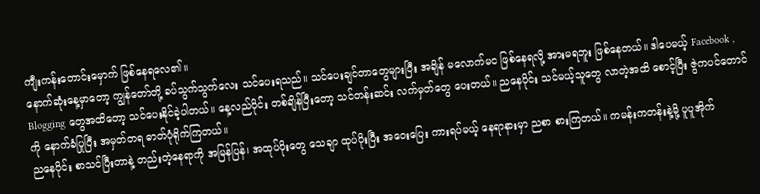ကျီးကန်းတောင်းမှောက် ဖြစ်နေရလေ၏။
နောက်ဆုံးနေ့မှာတော့ ကျွန်တော်တို့ ခပ်သွက်သွက်လေး သင်ပေးရသည်။ သင်ပေးချင်တာတွေများပြီး အချိန် မလောက်မင ဖြစ်နေရလို့ အားမရဘူး ဖြစ်နေတယ်။ ဒါပေမယ့် Facebook , Blogging တွေအထိတော့ သင်ပေးနိုင်ခဲ့ပါတယ်။ နေ့လည်ပိုင်း တစ်ချိန်ပြီးတော့ သင်တန်းဆင်း လက်မှတ်တွေ ပေးတယ်။ ညနေပိုင်း သင်မယ့်သူတွေ လာတဲ့အထိ စောင့်ပြီး ဇွဲကပင်တောင်ကို နောက်ခံပြုပြီး အမှတ်တရ ဓာတ်ပုံရိုက်ကြတယ်။
ညနေပိုင်း စာသင်ပြီးတာနဲ့ တည်းတဲ့နေရာကို အမြန်ပြန်၊ အထုပ်ပိုးတွေ သေချာ ထုပ်ပိုးပြီး အဝေးပြေး ကားရပ်မယ့် နေရာနားမှာ ညစာ စားကြတယ်။ ကမန်းကတန်းနဲ့မို့ ပူပူအိုက်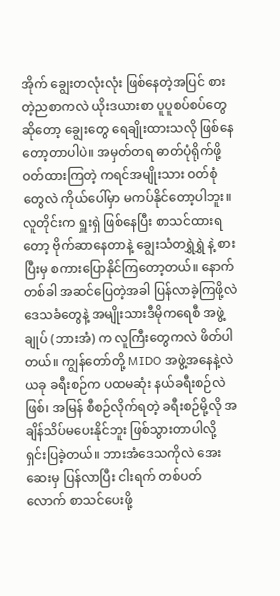အိုက် ချွေးတလုံးလုံး ဖြစ်နေတဲ့အပြင် စားတဲ့ညစာကလဲ ယိုးဒယားစာ ပူပူစပ်စပ်တွေဆိုတော့ ချွေးတွေ ရေချိုးထားသလို ဖြစ်နေတော့တာပါပဲ။ အမှတ်တရ ဓာတ်ပုံရိုက်ဖို့ ဝတ်ထားကြတဲ့ ကရင်အမျိုးသား ဝတ်စုံတွေလဲ ကိုယ်ပေါ်မှာ မကပ်နိုင်တော့ပါဘူး။ လူတိုင်းက ရှူးရှဲ ဖြစ်နေပြီး စာသင်ထားရတော့ ဗိုက်ဆာနေတာနဲ့ ချွေးသံတရွှဲရွှဲ နဲ့ စားပြီးမှ စကားပြောနိုင်ကြတော့တယ်။ နောက်တစ်ခါ အဆင်ပြေတဲ့အခါ ပြန်လာခဲ့ကြဖို့လဲ ဒေသခံတွေနဲ့ အမျိုးသားဒီမိုကရေစီ အဖွဲ့ချုပ် (ဘားအံ) က လူကြီးတွေကလဲ ဖိတ်ပါတယ်။ ကျွန်တော်တို့ MIDO အဖွဲ့အနေနဲ့လဲ ယခု ခရီးစဉ်က ပထမဆုံး နယ်ခရီးစဉ်လဲဖြစ်၊ အမြန် စီစဉ်လိုက်ရတဲ့ ခရီးစဉ်မို့လို အချိန်သိပ်မပေးနိုင်ဘူး ဖြစ်သွားတာပါလို့ ရှင်းပြခဲ့တယ်။ ဘားအံဒေသကိုလဲ အေးဆေးမှ ပြန်လာပြီး ငါးရက် တစ်ပတ်လောက် စာသင်ပေးဖို့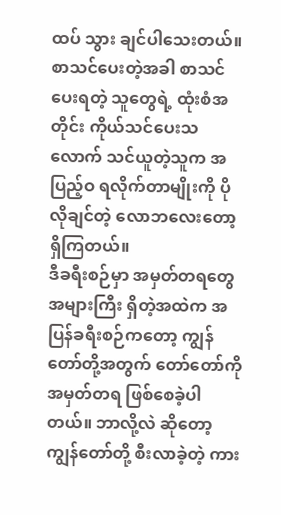ထပ် သွား ချင်ပါသေးတယ်။ စာသင်ပေးတဲ့အခါ စာသင်ပေးရတဲ့ သူတွေရဲ့ ထုံးစံအတိုင်း ကိုယ်သင်ပေးသလောက် သင်ယူတဲ့သူက အပြည့်ဝ ရလိုက်တာမျိုးကို ပိုလိုချင်တဲ့ လောဘလေးတော့ ရှိကြတယ်။
ဒီခရီးစဉ်မှာ အမှတ်တရတွေအများကြီး ရှိတဲ့အထဲက အပြန်ခရီးစဉ်ကတော့ ကျွန်တော်တို့အတွက် တော်တော်ကို အမှတ်တရ ဖြစ်စေခဲ့ပါတယ်။ ဘာလို့လဲ ဆိုတော့ ကျွန်တော်တို့ စီးလာခဲ့တဲ့ ကား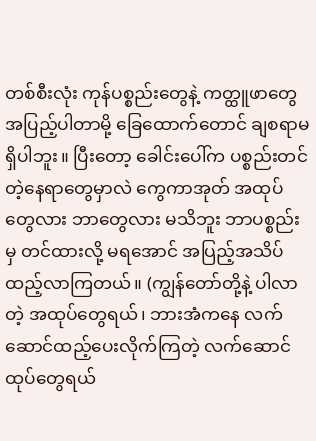တစ်စီးလုံး ကုန်ပစ္စည်းတွေနဲ့ ကတ္ထူဖာတွေ အပြည့်ပါတာမို့ ခြေထောက်တောင် ချစရာမရှိပါဘူး။ ပြီးတော့ ခေါင်းပေါ်က ပစ္စည်းတင်တဲ့နေရာတွေမှာလဲ ကွေကာအုတ် အထုပ်တွေလား ဘာတွေလား မသိဘူး ဘာပစ္စည်းမှ တင်ထားလို့ မရအောင် အပြည့်အသိပ် ထည့်လာကြတယ်။ (ကျွန်တော်တို့နဲ့ ပါလာတဲ့ အထုပ်တွေရယ်၊ ဘားအံကနေ လက်ဆောင်ထည့်ပေးလိုက်ကြတဲ့ လက်ဆောင်ထုပ်တွေရယ်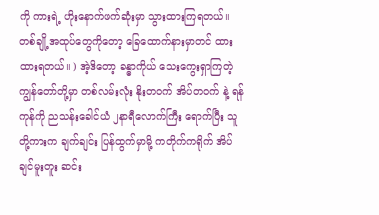ကို ကားရဲ့ ဟိုးနောက်ဖက်ဆုံးမှာ သွားထားကြရတယ်။ တစ်ချို့အထုပ်တွေကိုတော့ ခြေထောက်နားမှာတင် ထားထားရတယ်။ ) အဲ့ဒိတော့ ခန္ဓာကိုယ် သေးကွေးရှာကြတဲ့ ကျွန်တော်တို့မှာ တစ်လမ်းလုံး နိုးတဝက် အိပ်တဝက် နဲ့ ရန်ကုန်ကို ညသန်းခေါင်ယံ ၂နာရီလောက်ကြီး ရောက်ပြီး သူတို့ကားက ချက်ချင်း ပြန်ထွက်မှာမို့ ကတိုက်ကရိုက် အိပ်ချင်မူးတူး ဆင်း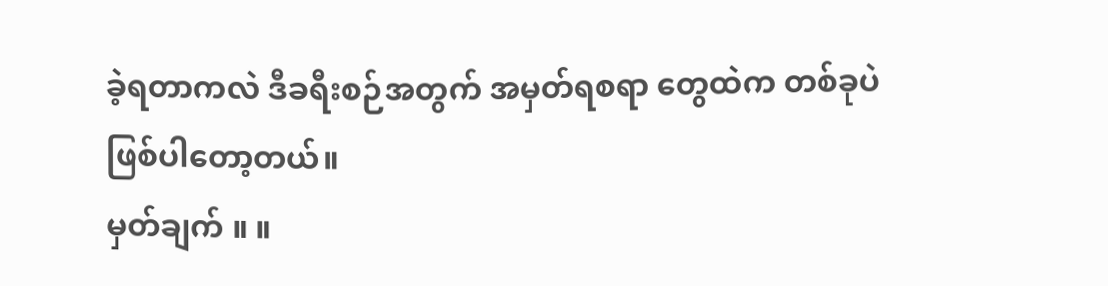ခဲ့ရတာကလဲ ဒီခရီးစဉ်အတွက် အမှတ်ရစရာ တွေထဲက တစ်ခုပဲ ဖြစ်ပါတော့တယ်။
မှတ်ချက် ။ ။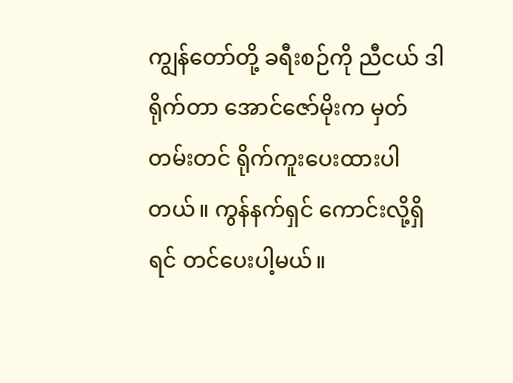ကျွန်တော်တို့ ခရီးစဉ်ကို ညီငယ် ဒါရိုက်တာ အောင်ဇော်မိုးက မှတ်တမ်းတင် ရိုက်ကူးပေးထားပါတယ်။ ကွန်နက်ရှင် ကောင်းလို့ရှိရင် တင်ပေးပါ့မယ်။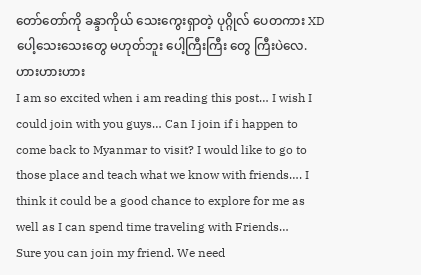တော်တော်ကို ခန္ဒာကိုယ် သေးကွေးရှာတဲ့ ပုဂ္ဂိုလ် ပေတကား XD
ပေါ့သေးသေးတွေ မဟုတ်ဘူး ပေါ့ကြီးကြီး တွေ ကြီးပဲလေ. ဟားဟားဟား
I am so excited when i am reading this post… I wish I could join with you guys… Can I join if i happen to come back to Myanmar to visit? I would like to go to those place and teach what we know with friends…. I think it could be a good chance to explore for me as well as I can spend time traveling with Friends…
Sure you can join my friend. We need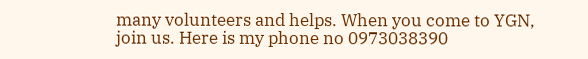many volunteers and helps. When you come to YGN, join us. Here is my phone no 0973038390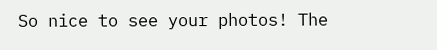So nice to see your photos! The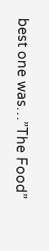best one was…”The Food”